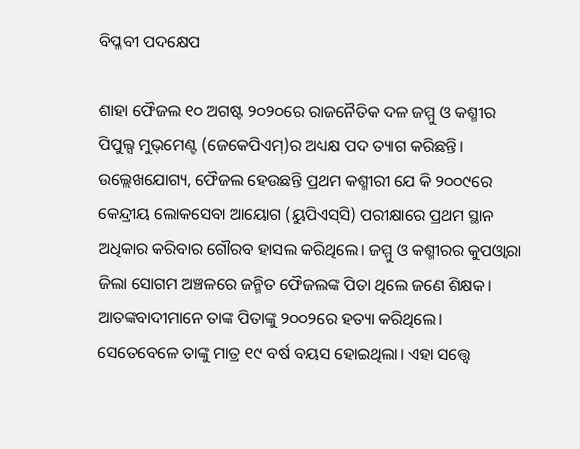ବିପ୍ଳବୀ ପଦକ୍ଷେପ

ଶାହା ଫୈଜଲ ୧୦ ଅଗଷ୍ଟ ୨୦୨୦ରେ ରାଜନୈତିକ ଦଳ ଜମ୍ମୁ ଓ କଶ୍ମୀର ପିପୁଲ୍ସ ମୁଭ୍‌ମେଣ୍ଟ (ଜେକେପିଏମ୍‌)ର ଅଧ୍ୟକ୍ଷ ପଦ ତ୍ୟାଗ କରିଛନ୍ତି। ଉଲ୍ଲେଖଯୋଗ୍ୟ, ଫୈଜଲ ହେଉଛନ୍ତି ପ୍ରଥମ କଶ୍ମୀରୀ ଯେ କି ୨୦୦୯ରେ କେନ୍ଦ୍ରୀୟ ଲୋକସେବା ଆୟୋଗ (ୟୁପିଏସ୍‌ସି) ପରୀକ୍ଷାରେ ପ୍ରଥମ ସ୍ଥାନ ଅଧିକାର କରିବାର ଗୌରବ ହାସଲ କରିଥିଲେ। ଜମ୍ମୁ ଓ କଶ୍ମୀରର କୁପଓ୍ବାରା ଜିଲା ସୋଗମ ଅଞ୍ଚଳରେ ଜନ୍ମିତ ଫୈଜଲଙ୍କ ପିତା ଥିଲେ ଜଣେ ଶିକ୍ଷକ। ଆତଙ୍କବାଦୀମାନେ ତାଙ୍କ ପିତାଙ୍କୁ ୨୦୦୨ରେ ହତ୍ୟା କରିଥିଲେ। ସେତେବେଳେ ତାଙ୍କୁ ମାତ୍ର ୧୯ ବର୍ଷ ବୟସ ହୋଇଥିଲା। ଏହା ସତ୍ତ୍ୱେ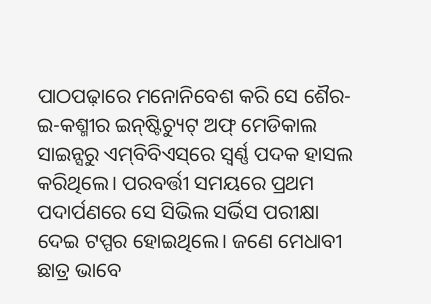ପାଠପଢ଼ାରେ ମନୋନିବେଶ କରି ସେ ଶୈର-ଇ-କଶ୍ମୀର ଇନ୍‌ଷ୍ଟିଚ୍ୟୁଟ୍‌ ଅଫ୍‌ ମେଡିକାଲ ସାଇନ୍ସରୁ ଏମ୍‌ବିବିଏସ୍‌ରେ ସ୍ବର୍ଣ୍ଣ ପଦକ ହାସଲ କରିଥିଲେ। ପରବର୍ତ୍ତୀ ସମୟରେ ପ୍ରଥମ ପଦାର୍ପଣରେ ସେ ସିଭିଲ ସର୍ଭିସ ପରୀକ୍ଷା ଦେଇ ଟପ୍ପର ହୋଇଥିଲେ। ଜଣେ ମେଧାବୀ ଛାତ୍ର ଭାବେ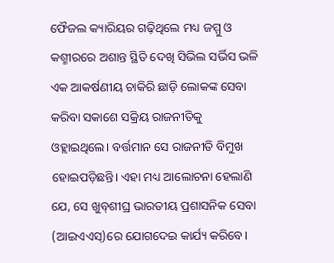ଫୈଜଲ କ୍ୟାରିୟର ଗଢ଼ିଥିଲେ ମଧ୍ୟ ଜମ୍ମୁ ଓ କଶ୍ମୀରରେ ଅଶାନ୍ତ ସ୍ଥିତି ଦେଖି ସିଭିଲ ସର୍ଭିସ ଭଳି ଏକ ଆକର୍ଷଣୀୟ ଚାକିରି ଛାଡ଼ି ଲୋକଙ୍କ ସେବା କରିବା ସକାଶେ ସକ୍ରିୟ ରାଜନୀତିକୁ ଓହ୍ଲାଇଥିଲେ। ବର୍ତ୍ତମାନ ସେ ରାଜନୀତି ବିମୁଖ ହୋଇପଡ଼ିଛନ୍ତି। ଏହା ମଧ୍ୟ ଆଲୋଚନା ହେଲାଣି ଯେ, ସେ ଖୁବ୍‌ଶୀଘ୍ର ଭାରତୀୟ ପ୍ରଶାସନିକ ସେବା (ଆଇଏଏସ୍‌)ରେ ଯୋଗଦେଇ କାର୍ଯ୍ୟ କରିବେ।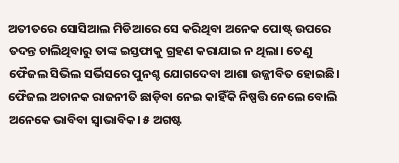ଅତୀତରେ ସୋସିଆଲ ମିଡିଆରେ ସେ କରିଥିବା ଅନେକ ପୋଷ୍ଟ୍‌ ଉପରେ ତଦନ୍ତ ଚାଲିଥିବାରୁ ତାଙ୍କ ଇସ୍ତଫାକୁ ଗ୍ରହଣ କରାଯାଇ ନ ଥିଲା। ତେଣୁ ଫୈଜଲ ସିଭିଲ ସର୍ଭିସରେ ପୁନଶ୍ଚ ଯୋଗଦେବା ଆଶା ଉଜ୍ଜୀବିତ ହୋଇଛି।
ଫୈଜଲ ଅଚାନକ ରାଜନୀତି ଛାଡ଼ିବା ନେଇ କାହିଁକି ନିଷ୍ପତ୍ତି ନେଲେ ବୋଲି ଅନେକେ ଭାବିବା ସ୍ବାଭାବିକ। ୫ ଅଗଷ୍ଟ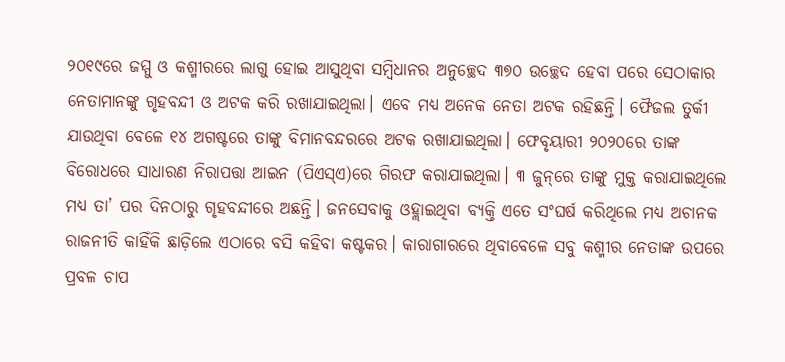୨୦୧୯ରେ ଜମ୍ମୁ ଓ କଶ୍ମୀରରେ ଲାଗୁ ହୋଇ ଆସୁଥିବା ସମ୍ବିଧାନର ଅନୁଚ୍ଛେଦ ୩୭୦ ଉଚ୍ଛେଦ ହେବା ପରେ ସେଠାକାର ନେତାମାନଙ୍କୁ ଗୃହବନ୍ଦୀ ଓ ଅଟକ କରି ରଖାଯାଇଥିଲା। ଏବେ ମଧ୍ୟ ଅନେକ ନେତା ଅଟକ ରହିଛନ୍ତି। ଫୈଜଲ ତୁର୍କୀ ଯାଉଥିବା ବେଳେ ୧୪ ଅଗଷ୍ଟରେ ତାଙ୍କୁ ବିମାନବନ୍ଦରରେ ଅଟକ ରଖାଯାଇଥିଲା। ଫେବୃୟାରୀ ୨୦୨୦ରେ ତାଙ୍କ ବିରୋଧରେ ସାଧାରଣ ନିରାପତ୍ତା ଆଇନ (ପିଏସ୍‌ଏ)ରେ ଗିରଫ କରାଯାଇଥିଲା। ୩ ଜୁନ୍‌ରେ ତାଙ୍କୁ ମୁକ୍ତ କରାଯାଇଥିଲେ ମଧ୍ୟ ତା’ ପର ଦିନଠାରୁ ଗୃହବନ୍ଦୀରେ ଅଛନ୍ତି। ଜନସେବାକୁ ଓହ୍ଲାଇଥିବା ବ୍ୟକ୍ତି ଏତେ ସଂଘର୍ଷ କରିଥିଲେ ମଧ୍ୟ ଅଚାନକ ରାଜନୀତି କାହିଁକି ଛାଡ଼ିଲେ ଏଠାରେ ବସି କହିବା କଷ୍ଟକର। କାରାଗାରରେ ଥିବାବେଳେ ସବୁ କଶ୍ମୀର ନେତାଙ୍କ ଉପରେ ପ୍ରବଳ ଚାପ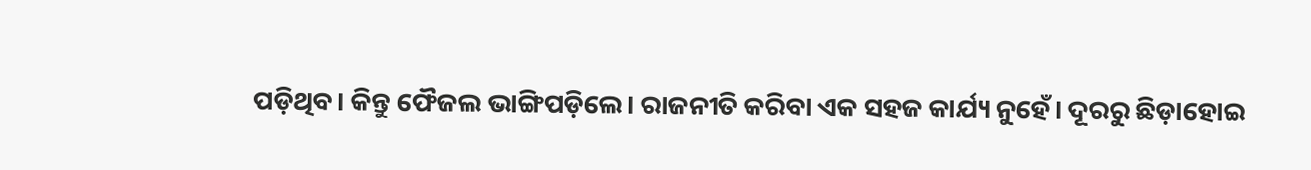ପଡ଼ିଥିବ। କିନ୍ତୁ ଫୈଜଲ ଭାଙ୍ଗିପଡ଼ିଲେ। ରାଜନୀତି କରିବା ଏକ ସହଜ କାର୍ଯ୍ୟ ନୁହେଁ। ଦୂରରୁ ଛିଡ଼ାହୋଇ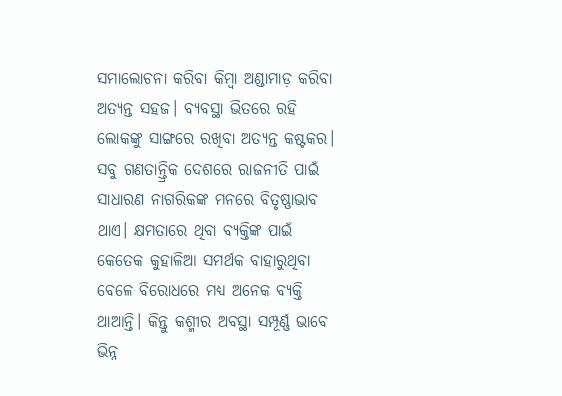ସମାଲୋଚନା କରିବା କିମ୍ବା ଅଣ୍ଡାମାଡ଼ କରିବା ଅତ୍ୟନ୍ତ ସହଜ। ବ୍ୟବସ୍ଥା ଭିତରେ ରହି ଲୋକଙ୍କୁ ସାଙ୍ଗରେ ରଖିବା ଅତ୍ୟନ୍ତ କଷ୍ଟକର। ସବୁ ଗଣତାନ୍ତ୍ରିକ ଦେଶରେ ରାଜନୀତି ପାଇଁ ସାଧାରଣ ନାଗରିକଙ୍କ ମନରେ ବିତୃଷ୍ଣାଭାବ ଥାଏ। କ୍ଷମତାରେ ଥିବା ବ୍ୟକ୍ତିଙ୍କ ପାଇଁ କେତେକ କୁହାଳିଆ ସମର୍ଥକ ବାହାରୁଥିବା ବେଳେ ବିରୋଧରେ ମଧ୍ୟ ଅନେକ ବ୍ୟକ୍ତି ଥାଆନ୍ତି। କିନ୍ତୁ କଶ୍ମୀର ଅବସ୍ଥା ସମ୍ପୂର୍ଣ୍ଣ ଭାବେ ଭିନ୍ନ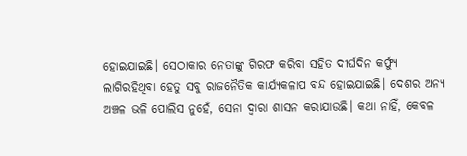ହୋଇଯାଇଛି। ସେଠାକାର ନେତାଙ୍କୁ ଗିରଫ କରିବା ସହିତ ଦୀର୍ଘଦିନ କର୍ଫ୍ୟୁ ଲାଗିରହିଥିବା ହେତୁ ସବୁ ରାଜନୈତିକ କାର୍ଯ୍ୟକଳାପ ବନ୍ଦ ହୋଇଯାଇଛି। ଦେଶର ଅନ୍ୟ ଅଞ୍ଚଳ ଭଳି ପୋଲିସ ନୁହେଁ, ସେନା ଦ୍ୱାରା ଶାସନ କରାଯାଉଛି। କଥା ନାହିଁ, କେବଳ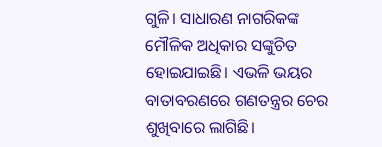ଗୁଳି। ସାଧାରଣ ନାଗରିକଙ୍କ ମୌଳିକ ଅଧିକାର ସଙ୍କୁଚିତ ହୋଇଯାଇଛି। ଏଭଳି ଭୟର ବାତାବରଣରେ ଗଣତନ୍ତ୍ରର ଚେର ଶୁଖିବାରେ ଲାଗିଛି।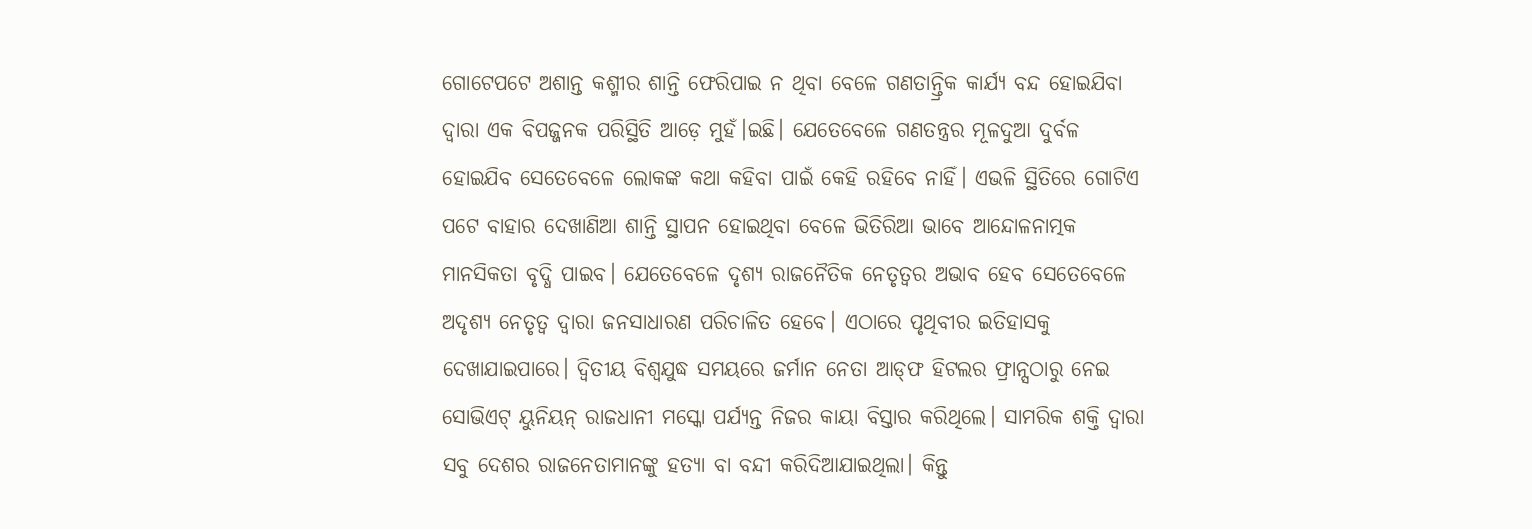ଗୋଟେପଟେ ଅଶାନ୍ତ କଶ୍ମୀର ଶାନ୍ତି ଫେରିପାଇ ନ ଥିବା ବେଳେ ଗଣତାନ୍ତ୍ରିକ କାର୍ଯ୍ୟ ବନ୍ଦ ହୋଇଯିବା ଦ୍ୱାରା ଏକ ବିପଜ୍ଜନକ ପରିସ୍ଥିତି ଆଡ଼େ ମୁହଁ।ଇଛି। ଯେତେବେଳେ ଗଣତନ୍ତ୍ରର ମୂଳଦୁଆ ଦୁର୍ବଳ ହୋଇଯିବ ସେତେବେଳେ ଲୋକଙ୍କ କଥା କହିବା ପାଇଁ କେହି ରହିବେ ନାହିଁ। ଏଭଳି ସ୍ଥିତିରେ ଗୋଟିଏ ପଟେ ବାହାର ଦେଖାଣିଆ ଶାନ୍ତି ସ୍ଥାପନ ହୋଇଥିବା ବେଳେ ଭିତିରିଆ ଭାବେ ଆନ୍ଦୋଳନାତ୍ମକ ମାନସିକତା ବୃଦ୍ଧି ପାଇବ। ଯେତେବେଳେ ଦୃଶ୍ୟ ରାଜନୈତିକ ନେତୃତ୍ୱର ଅଭାବ ହେବ ସେତେବେଳେ ଅଦୃଶ୍ୟ ନେତୃତ୍ୱ ଦ୍ୱାରା ଜନସାଧାରଣ ପରିଚାଳିତ ହେବେ। ଏଠାରେ ପୃଥିବୀର ଇତିହାସକୁ ଦେଖାଯାଇପାରେ। ଦ୍ୱିତୀୟ ବିଶ୍ୱଯୁଦ୍ଧ ସମୟରେ ଜର୍ମାନ ନେତା ଆଡ୍‌ଫ ହିଟଲର ଫ୍ରାନ୍ସଠାରୁ ନେଇ ସୋଭିଏଟ୍‌ ୟୁନିୟନ୍‌ ରାଜଧାନୀ ମସ୍କୋ ପର୍ଯ୍ୟନ୍ତ ନିଜର କାୟା ବିସ୍ତାର କରିଥିଲେ। ସାମରିକ ଶକ୍ତି ଦ୍ୱାରା ସବୁ ଦେଶର ରାଜନେତାମାନଙ୍କୁ ହତ୍ୟା ବା ବନ୍ଦୀ କରିଦିଆଯାଇଥିଲା। କିନ୍ତୁ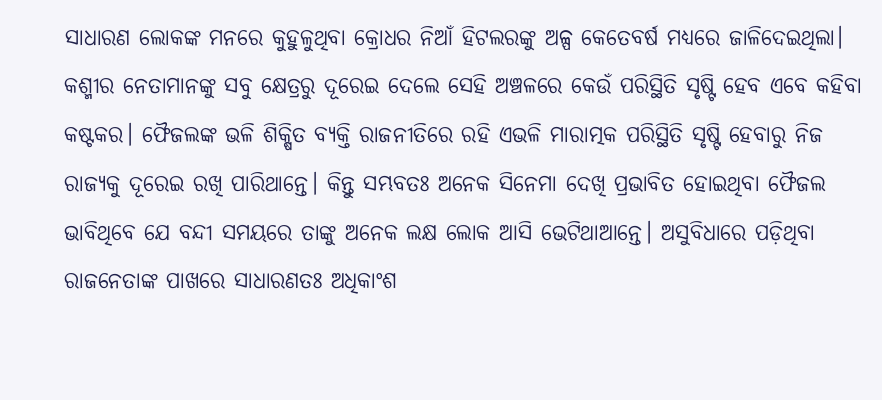ସାଧାରଣ ଲୋକଙ୍କ ମନରେ କୁହୁଳୁଥିବା କ୍ରୋଧର ନିଆଁ ହିଟଲରଙ୍କୁ ଅଳ୍ପ କେତେବର୍ଷ ମଧ୍ୟରେ ଜାଳିଦେଇଥିଲା।
କଶ୍ମୀର ନେତାମାନଙ୍କୁ ସବୁ କ୍ଷେତ୍ରରୁ ଦୂରେଇ ଦେଲେ ସେହି ଅଞ୍ଚଳରେ କେଉଁ ପରିସ୍ଥିତି ସୃଷ୍ଟି ହେବ ଏବେ କହିବା କଷ୍ଟକର। ଫୈଜଲଙ୍କ ଭଳି ଶିକ୍ଷିତ ବ୍ୟକ୍ତି ରାଜନୀତିରେ ରହି ଏଭଳି ମାରାତ୍ମକ ପରିସ୍ଥିତି ସୃଷ୍ଟି ହେବାରୁ ନିଜ ରାଜ୍ୟକୁ ଦୂରେଇ ରଖି ପାରିଥାନ୍ତେ। କିନ୍ତୁ ସମ୍ଭବତଃ ଅନେକ ସିନେମା ଦେଖି ପ୍ରଭାବିତ ହୋଇଥିବା ଫୈଜଲ ଭାବିଥିବେ ଯେ ବନ୍ଦୀ ସମୟରେ ତାଙ୍କୁ ଅନେକ ଲକ୍ଷ ଲୋକ ଆସି ଭେଟିଥାଆନ୍ତେ। ଅସୁବିଧାରେ ପଡ଼ିଥିବା ରାଜନେତାଙ୍କ ପାଖରେ ସାଧାରଣତଃ ଅଧିକାଂଶ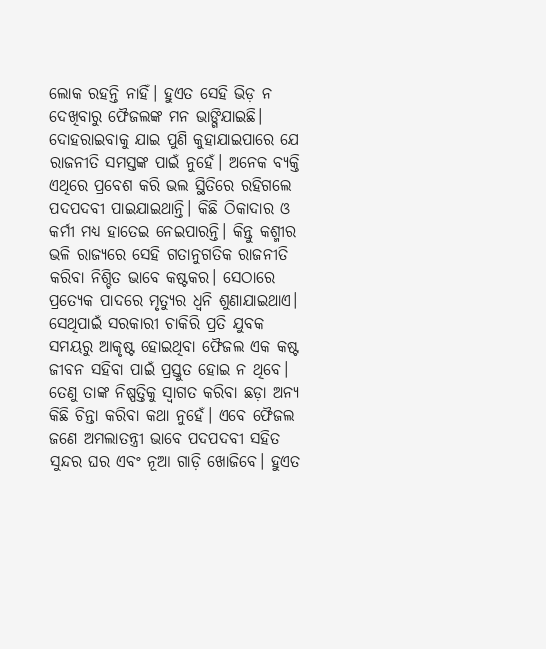ଲୋକ ରହନ୍ତି ନାହିଁ। ହୁଏତ ସେହି ଭିଡ଼ ନ ଦେଖିବାରୁ ଫୈଜଲଙ୍କ ମନ ଭାଙ୍ଗିଯାଇଛି। ଦୋହରାଇବାକୁ ଯାଇ ପୁଣି କୁହାଯାଇପାରେ ଯେ ରାଜନୀତି ସମସ୍ତଙ୍କ ପାଇଁ ନୁହେଁ। ଅନେକ ବ୍ୟକ୍ତି ଏଥିରେ ପ୍ରବେଶ କରି ଭଲ ସ୍ଥିତିରେ ରହିଗଲେ ପଦପଦବୀ ପାଇଯାଇଥାନ୍ତି। କିଛି ଠିକାଦାର ଓ କର୍ମୀ ମଧ୍ୟ ହାତେଇ ନେଇପାରନ୍ତି। କିନ୍ତୁ କଶ୍ମୀର ଭଳି ରାଜ୍ୟରେ ସେହି ଗତାନୁଗତିକ ରାଜନୀତି କରିବା ନିଶ୍ଚିତ ଭାବେ କଷ୍ଟକର। ସେଠାରେ ପ୍ରତ୍ୟେକ ପାଦରେ ମୃତ୍ୟୁର ଧ୍ୱନି ଶୁଣାଯାଇଥାଏ। ସେଥିପାଇଁ ସରକାରୀ ଚାକିରି ପ୍ରତି ଯୁବକ ସମୟରୁ ଆକୃଷ୍ଟ ହୋଇଥିବା ଫୈଜଲ ଏକ କଷ୍ଟ ଜୀବନ ସହିବା ପାଇଁ ପ୍ରସ୍ତୁତ ହୋଇ ନ ଥିବେ। ତେଣୁ ତାଙ୍କ ନିଷ୍ପତ୍ତିକୁ ସ୍ବାଗତ କରିବା ଛଡ଼ା ଅନ୍ୟ କିଛି ଚିନ୍ତା କରିବା କଥା ନୁହେଁ। ଏବେ ଫୈଜଲ ଜଣେ ଅମଲାତନ୍ତ୍ରୀ ଭାବେ ପଦପଦବୀ ସହିତ ସୁନ୍ଦର ଘର ଏବଂ ନୂଆ ଗାଡ଼ି ଖୋଜିବେ। ହୁଏତ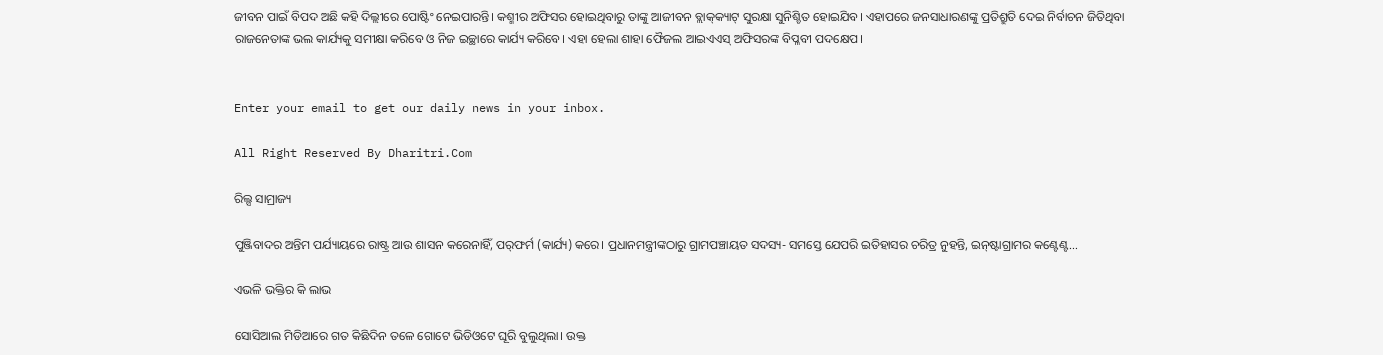ଜୀବନ ପାଇଁ ବିପଦ ଅଛି କହି ଦିଲ୍ଲୀରେ ପୋଷ୍ଟିଂ ନେଇପାରନ୍ତି। କଶ୍ମୀର ଅଫିସର ହୋଇଥିବାରୁ ତାଙ୍କୁ ଆଜୀବନ ବ୍ଲାକ୍‌କ୍ୟାଟ୍‌ ସୁରକ୍ଷା ସୁନିଶ୍ଚିତ ହୋଇଯିବ। ଏହାପରେ ଜନସାଧାରଣଙ୍କୁ ପ୍ରତିଶ୍ରୁତି ଦେଇ ନିର୍ବାଚନ ଜିତିଥିବା ରାଜନେତାଙ୍କ ଭଲ କାର୍ଯ୍ୟକୁ ସମୀକ୍ଷା କରିବେ ଓ ନିଜ ଇଚ୍ଛାରେ କାର୍ଯ୍ୟ କରିବେ। ଏହା ହେଲା ଶାହା ଫୈଜଲ ଆଇଏଏସ୍‌ ଅଫିସରଙ୍କ ବିପ୍ଳବୀ ପଦକ୍ଷେପ।


Enter your email to get our daily news in your inbox.

All Right Reserved By Dharitri.Com

ରିଲ୍ସ ସାମ୍ରାଜ୍ୟ

ପୁଞ୍ଜିବାଦର ଅନ୍ତିମ ପର୍ଯ୍ୟାୟରେ ରାଷ୍ଟ୍ର ଆଉ ଶାସନ କରେନାହିଁ, ପର୍‌ଫର୍ମ (କାର୍ଯ୍ୟ) କରେ। ପ୍ରଧାନମନ୍ତ୍ରୀଙ୍କଠାରୁ ଗ୍ରାମପଞ୍ଚାୟତ ସଦସ୍ୟ- ସମସ୍ତେ ଯେପରି ଇତିହାସର ଚରିତ୍ର ନୁହନ୍ତି, ଇନ୍‌ଷ୍ଟାଗ୍ରାମର କଣ୍ଟେଣ୍ଟ…

ଏଭଳି ଭକ୍ତିର କି ଲାଭ

ସୋସିଆଲ ମିଡିଆରେ ଗତ କିଛିଦିନ ତଳେ ଗୋଟେ ଭିଡିଓଟେ ଘୂରି ବୁଲୁଥିଲା। ଉକ୍ତ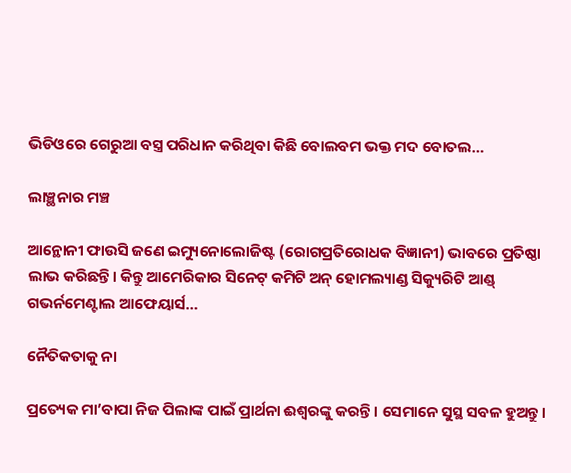ଭିଡିଓରେ ଗେରୁଆ ବସ୍ତ୍ର ପରିଧାନ କରିଥିବା କିଛି ବୋଲବମ ଭକ୍ତ ମଦ ବୋତଲ…

ଲାଞ୍ଛନାର ମଞ୍ଚ

ଆନ୍ଥୋନୀ ଫାଉସି ଜଣେ ଇମ୍ୟୁନୋଲୋଜିଷ୍ଟ (ରୋଗପ୍ରତିରୋଧକ ବିଜ୍ଞାନୀ) ଭାବରେ ପ୍ରତିଷ୍ଠା ଲାଭ କରିଛନ୍ତି। କିନ୍ତୁ ଆମେରିକାର ସିନେଟ୍‌ କମିଟି ଅନ୍‌ ହୋମଲ୍ୟାଣ୍ଡ ସିକ୍ୟୁରିଟି ଆଣ୍ଡ୍‌ ଗଭର୍ନମେଣ୍ଟାଲ ଆଫେୟାର୍ସ…

ନୈତିକତାକୁ ନା

ପ୍ରତ୍ୟେକ ମା’ବାପା ନିଜ ପିଲାଙ୍କ ପାଇଁ ପ୍ରାର୍ଥନା ଈଶ୍ୱରଙ୍କୁ କରନ୍ତି । ସେମାନେ ସୁସ୍ଥ ସବଳ ହୁଅନ୍ତୁ।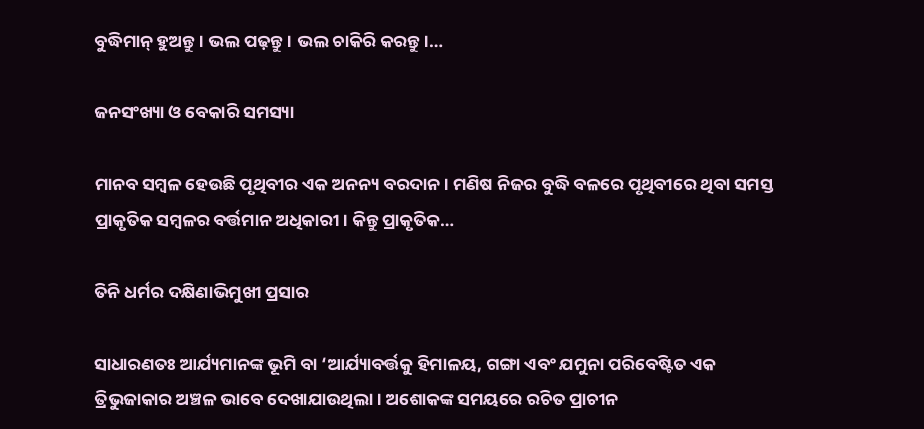ବୁଦ୍ଧିମାନ୍‌ ହୁଅନ୍ତୁ। ଭଲ ପଢ଼ନ୍ତୁ। ଭଲ ଚାକିରି କରନ୍ତୁ।…

ଜନସଂଖ୍ୟା ଓ ବେକାରି ସମସ୍ୟା

ମାନବ ସମ୍ବଳ ହେଉଛି ପୃଥିବୀର ଏକ ଅନନ୍ୟ ବରଦାନ। ମଣିଷ ନିଜର ବୁଦ୍ଧି ବଳରେ ପୃଥିବୀରେ ଥିବା ସମସ୍ତ ପ୍ରାକୃତିକ ସମ୍ବଳର ବର୍ତ୍ତମାନ ଅଧିକାରୀ। କିନ୍ତୁ ପ୍ରାକୃତିକ…

ତିନି ଧର୍ମର ଦକ୍ଷିଣାଭିମୁଖୀ ପ୍ରସାର

ସାଧାରଣତଃ ଆର୍ଯ୍ୟମାନଙ୍କ ଭୂମି ବା ‘ଆର୍ଯ୍ୟାବର୍ତ୍ତକୁ ହିମାଳୟ, ଗଙ୍ଗା ଏବଂ ଯମୁନା ପରିବେଷ୍ଟିତ ଏକ ତ୍ରିଭୁଜାକାର ଅଞ୍ଚଳ ଭାବେ ଦେଖାଯାଉଥିଲା। ଅଶୋକଙ୍କ ସମୟରେ ରଚିତ ପ୍ରାଚୀନ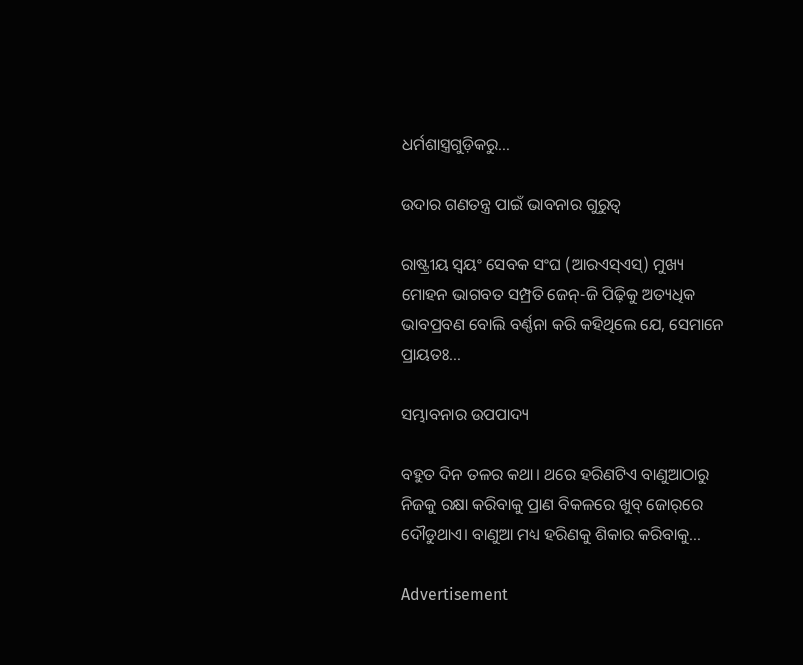ଧର୍ମଶାସ୍ତ୍ରଗୁଡ଼ିକରୁ…

ଉଦାର ଗଣତନ୍ତ୍ର ପାଇଁ ଭାବନାର ଗୁରୁତ୍ୱ

ରାଷ୍ଟ୍ରୀୟ ସ୍ବୟଂ ସେବକ ସଂଘ (ଆରଏସ୍‌ଏସ୍‌) ମୁଖ୍ୟ ମୋହନ ଭାଗବତ ସମ୍ପ୍ରତି ଜେନ୍‌-ଜି ପିଢ଼ିକୁ ଅତ୍ୟଧିକ ଭାବପ୍ରବଣ ବୋଲି ବର୍ଣ୍ଣନା କରି କହିଥିଲେ ଯେ, ସେମାନେ ପ୍ରାୟତଃ…

ସମ୍ଭାବନାର ଉପପାଦ୍ୟ

ବହୁତ ଦିନ ତଳର କଥା। ଥରେ ହରିଣଟିଏ ବାଣୁଆଠାରୁ ନିଜକୁ ରକ୍ଷା କରିବାକୁ ପ୍ରାଣ ବିକଳରେ ଖୁବ୍‌ ଜୋର୍‌ରେ ଦୌଡୁଥାଏ। ବାଣୁଆ ମଧ୍ୟ ହରିଣକୁ ଶିକାର କରିବାକୁ…

Advertisement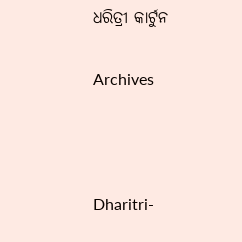ଧରିତ୍ରୀ କାର୍ଟୁନ

Archives



Dharitri-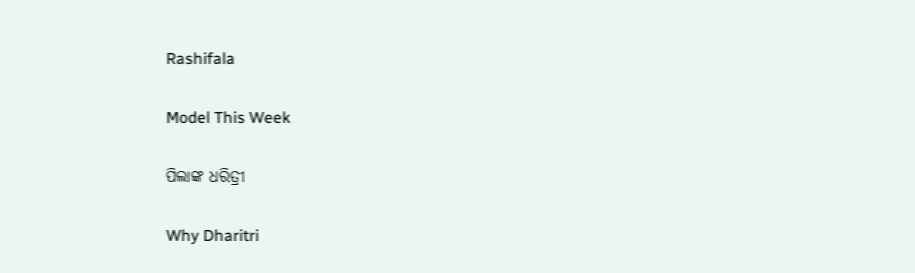Rashifala

Model This Week

ପିଲାଙ୍କ ଧରିତ୍ରୀ

Why Dharitri